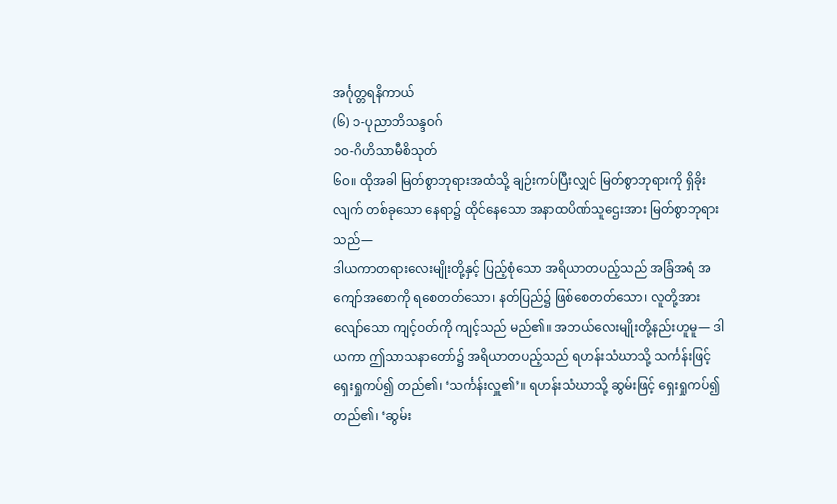အင်္ဂုတ္တရနိကာယ်
(၆) ၁-ပုညာဘိသန္ဒဝဂ်
၁ဝ-ဂိဟိသာမီစိသုတ်
၆ဝ။ ထိုအခါ မြတ်စွာဘုရားအထံသို့ ချဉ်းကပ်ပြီးလျှင် မြတ်စွာဘုရားကို ရှိခိုးလျက် တစ်ခုသော နေရာ၌ ထိုင်နေသော အနာထပိဏ်သူဌေးအား မြတ်စွာဘုရားသည်—
ဒါယကာတရားလေးမျိုးတို့နှင့် ပြည့်စုံသော အရိယာတပည့်သည် အခြံအရံ အကျော်အစောကို ရစေတတ်သော၊ နတ်ပြည်၌ ဖြစ်စေတတ်သော၊ လူတို့အား လျော်သော ကျင့်ဝတ်ကို ကျင့်သည် မည်၏။ အဘယ်လေးမျိုးတို့နည်းဟူမူ— ဒါယကာ ဤသာသနာတော်၌ အရိယာတပည့်သည် ရဟန်းသံဃာသို့ သင်္ကန်းဖြင့် ရှေးရှုကပ်၍ တည်၏၊ ‘သင်္ကန်းလှူ၏’။ ရဟန်းသံဃာသို့ ဆွမ်းဖြင့် ရှေးရှုကပ်၍ တည်၏၊ ‘ဆွမ်း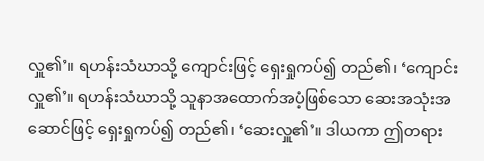လှူ၏’။ ရဟန်းသံဃာသို့ ကျောင်းဖြင့် ရှေးရှုကပ်၍ တည်၏၊ ‘ကျောင်းလှူ၏’။ ရဟန်းသံဃာသို့ သူနာအထောက်အပံ့ဖြစ်သော ဆေးအသုံးအဆောင်ဖြင့် ရှေးရှုကပ်၍ တည်၏၊ ‘ဆေးလှူ၏’။ ဒါယကာ ဤတရား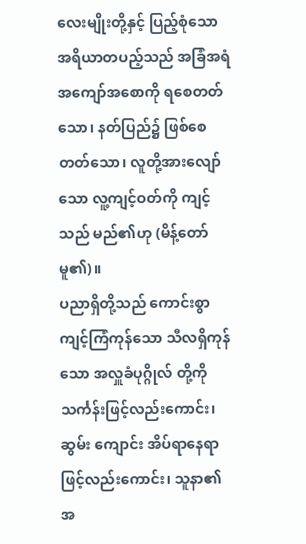လေးမျိုးတို့နှင့် ပြည့်စုံသော အရိယာတပည့်သည် အခြံအရံ အကျော်အစောကို ရစေတတ်သော၊ နတ်ပြည်၌ ဖြစ်စေတတ်သော၊ လူတို့အားလျော်သော လူ့ကျင့်ဝတ်ကို ကျင့်သည် မည်၏ဟု (မိန့်တော်မူ၏)။
ပညာရှိတို့သည် ကောင်းစွာ ကျင့်ကြံကုန်သော သီလရှိကုန်သော အလှူခံပုဂ္ဂိုလ် တို့ကို သင်္ကန်းဖြင့်လည်းကောင်း၊ ဆွမ်း ကျောင်း အိပ်ရာနေရာဖြင့်လည်းကောင်း၊ သူနာ၏အ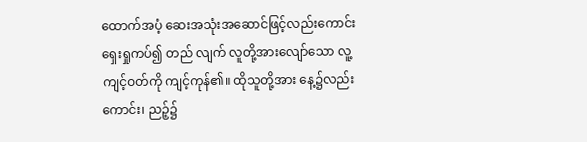ထောက်အပံ့ ဆေးအသုံးအဆောင်ဖြင့်လည်းကောင်း ရှေးရှုကပ်၍ တည် လျက် လူတို့အားလျော်သော လူ့ကျင့်ဝတ်ကို ကျင့်ကုန်၏။ ထိုသူတို့အား နေ့၌လည်းကောင်း၊ ညဉ့်၌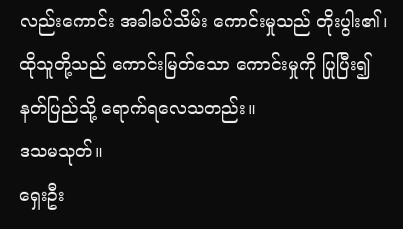လည်းကောင်း အခါခပ်သိမ်း ကောင်းမှုသည် တိုးပွါး၏၊ ထိုသူတို့သည် ကောင်းမြတ်သော ကောင်းမှုကို ပြုပြီး၍ နတ်ပြည်သို့ ရောက်ရလေသတည်း။
ဒသမသုတ်။
ရှေးဦး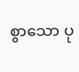စွာသော ပု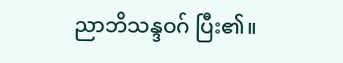ညာဘိသန္ဒဝဂ် ပြီး၏။